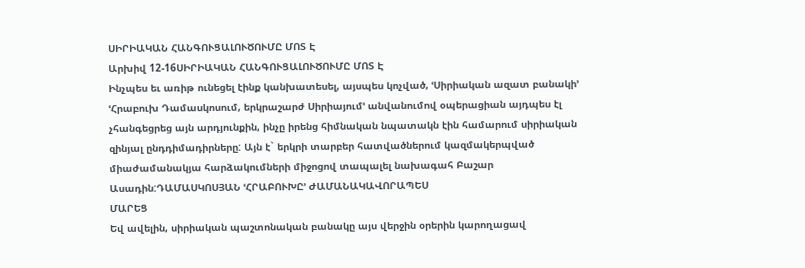ՍԻՐԻԱԿԱՆ ՀԱՆԳՈՒՑԱԼՈՒԾՈՒՄԸ ՄՈՏ Է
Արխիվ 12-16ՍԻՐԻԱԿԱՆ ՀԱՆԳՈՒՑԱԼՈՒԾՈՒՄԸ ՄՈՏ Է
Ինչպես եւ առիթ ունեցել էինք կանխատեսել, այսպես կոչված, ՙՍիրիական ազատ բանակի՚ ՙՀրաբուխ Դամասկոսում, երկրաշարժ Սիրիայում՚ անվանումով օպերացիան այդպես էլ չհանգեցրեց այն արդյունքին, ինչը իրենց հիմնական նպատակն էին համարում սիրիական զինյալ ընդդիմադիրները: Այն է` երկրի տարբեր հատվածներում կազմակերպված միաժամանակյա հարձակումների միջոցով տապալել նախագահ Բաշար Ասադին:ԴԱՄԱՍԿՈՍՅԱՆ ՙՀՐԱԲՈՒԽԸ՚ ԺԱՄԱՆԱԿԱՎՈՐԱՊԵՍ
ՄԱՐԵՑ
Եվ ավելին, սիրիական պաշտոնական բանակը այս վերջին օրերին կարողացավ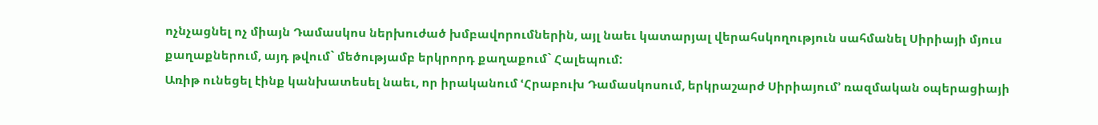ոչնչացնել ոչ միայն Դամասկոս ներխուժած խմբավորումներին, այլ նաեւ կատարյալ վերահսկողություն սահմանել Սիրիայի մյուս քաղաքներում, այդ թվում` մեծությամբ երկրորդ քաղաքում` Հալեպում:
Առիթ ունեցել էինք կանխատեսել նաեւ, որ իրականում ՙՀրաբուխ Դամասկոսում, երկրաշարժ Սիրիայում՚ ռազմական օպերացիայի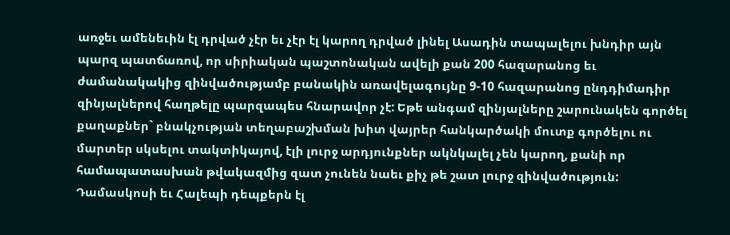առջեւ ամենեւին էլ դրված չէր եւ չէր էլ կարող դրված լինել Ասադին տապալելու խնդիր այն պարզ պատճառով, որ սիրիական պաշտոնական ավելի քան 200 հազարանոց եւ ժամանակակից զինվածությամբ բանակին առավելագույնը 9-10 հազարանոց ընդդիմադիր զինյալներով հաղթելը պարզապես հնարավոր չէ: Եթե անգամ զինյալները շարունակեն գործել քաղաքներ` բնակչության տեղաբաշխման խիտ վայրեր հանկարծակի մուտք գործելու ու մարտեր սկսելու տակտիկայով, էլի լուրջ արդյունքներ ակնկալել չեն կարող, քանի որ համապատասխան թվակազմից զատ չունեն նաեւ քիչ թե շատ լուրջ զինվածություն: Դամասկոսի եւ Հալեպի դեպքերն էլ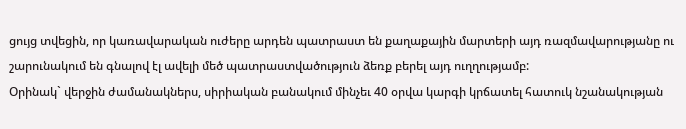ցույց տվեցին, որ կառավարական ուժերը արդեն պատրաստ են քաղաքային մարտերի այդ ռազմավարությանը ու շարունակում են գնալով էլ ավելի մեծ պատրաստվածություն ձեռք բերել այդ ուղղությամբ:
Օրինակ` վերջին ժամանակներս, սիրիական բանակում մինչեւ 40 օրվա կարգի կրճատել հատուկ նշանակության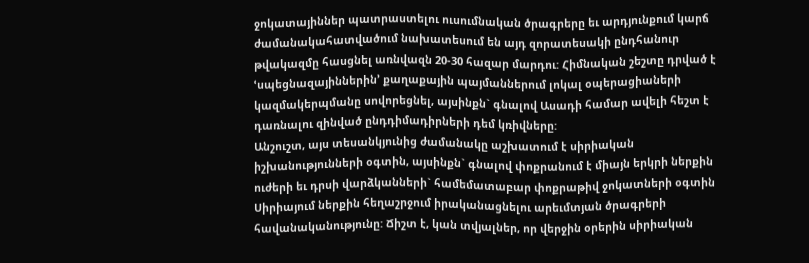ջոկատայիններ պատրաստելու ուսումնական ծրագրերը եւ արդյունքում կարճ ժամանակահատվածում նախատեսում են այդ զորատեսակի ընդհանուր թվակազմը հասցնել առնվազն 20-30 հազար մարդու: Հիմնական շեշտը դրված է ՙսպեցնազայիններին՚ քաղաքային պայմաններում լոկալ օպերացիաների կազմակերպմանը սովորեցնել, այսինքն` գնալով Ասադի համար ավելի հեշտ է դառնալու զինված ընդդիմադիրների դեմ կռիվները:
Անշուշտ, այս տեսանկյունից ժամանակը աշխատում է սիրիական իշխանությունների օգտին, այսինքն` գնալով փոքրանում է միայն երկրի ներքին ուժերի եւ դրսի վարձկանների` համեմատաբար փոքրաթիվ ջոկատների օգտին Սիրիայում ներքին հեղաշրջում իրականացնելու արեւմտյան ծրագրերի հավանականությունը: Ճիշտ է, կան տվյալներ, որ վերջին օրերին սիրիական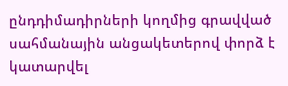ընդդիմադիրների կողմից գրավված սահմանային անցակետերով փորձ է կատարվել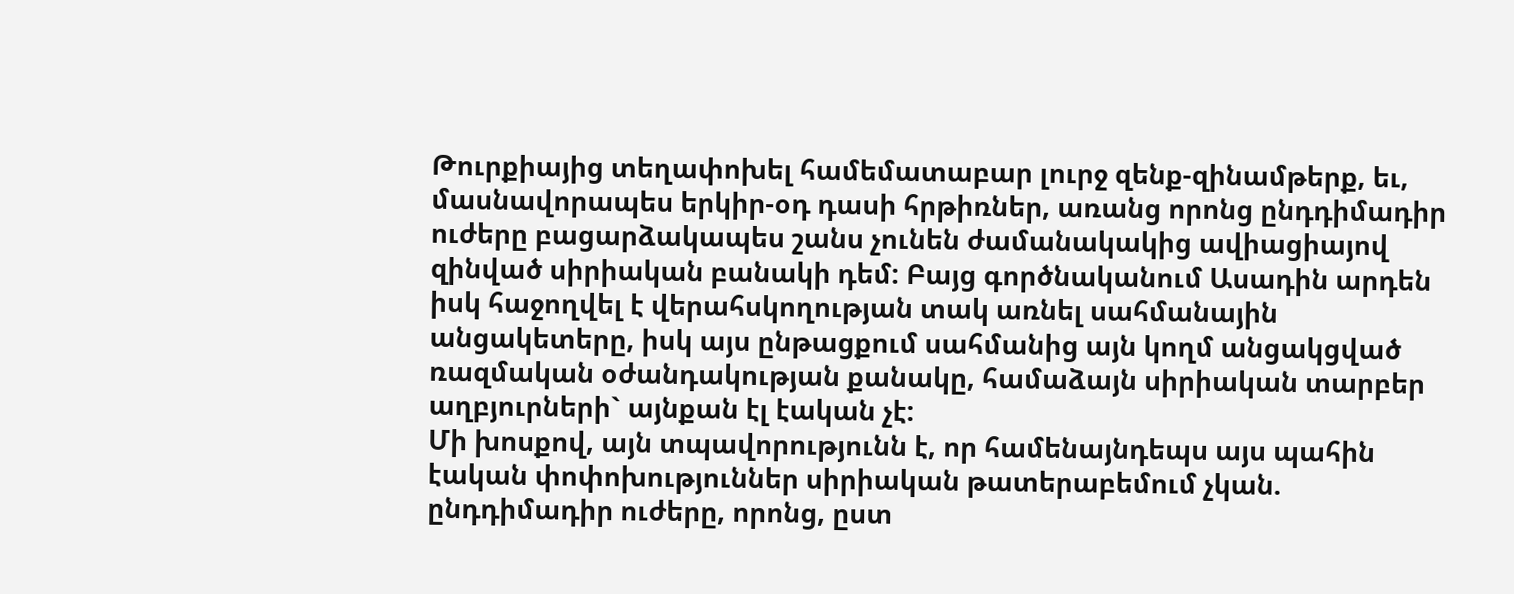Թուրքիայից տեղափոխել համեմատաբար լուրջ զենք-զինամթերք, եւ, մասնավորապես երկիր-օդ դասի հրթիռներ, առանց որոնց ընդդիմադիր ուժերը բացարձակապես շանս չունեն ժամանակակից ավիացիայով զինված սիրիական բանակի դեմ: Բայց գործնականում Ասադին արդեն իսկ հաջողվել է վերահսկողության տակ առնել սահմանային անցակետերը, իսկ այս ընթացքում սահմանից այն կողմ անցակցված ռազմական օժանդակության քանակը, համաձայն սիրիական տարբեր աղբյուրների` այնքան էլ էական չէ:
Մի խոսքով, այն տպավորությունն է, որ համենայնդեպս այս պահին էական փոփոխություններ սիրիական թատերաբեմում չկան. ընդդիմադիր ուժերը, որոնց, ըստ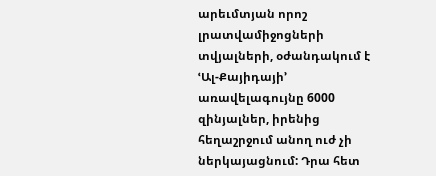արեւմտյան որոշ լրատվամիջոցների տվյալների, օժանդակում է ՙԱլ-Քայիդայի՚ առավելագույնը 6000 զինյալներ, իրենից հեղաշրջում անող ուժ չի ներկայացնում: Դրա հետ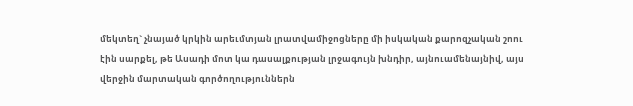մեկտեղ` չնայած կրկին արեւմտյան լրատվամիջոցները մի իսկական քարոզչական շոու էին սարքել, թե Ասադի մոտ կա դասալքության լրջագույն խնդիր, այնուամենայնիվ, այս վերջին մարտական գործողություններն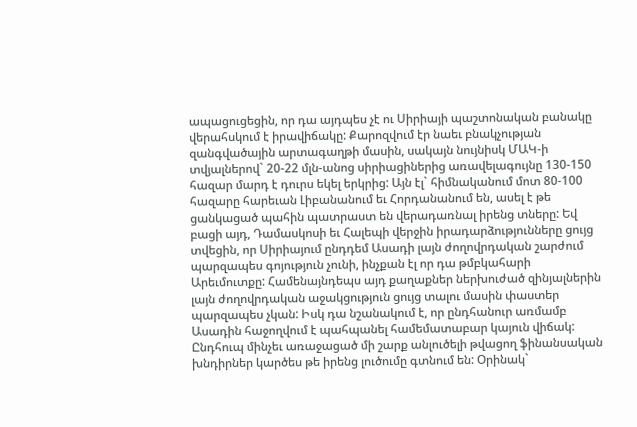ապացուցեցին, որ դա այդպես չէ ու Սիրիայի պաշտոնական բանակը վերահսկում է իրավիճակը: Քարոզվում էր նաեւ բնակչության զանգվածային արտագաղթի մասին, սակայն նույնիսկ ՄԱԿ-ի տվյալներով` 20-22 մլն-անոց սիրիացիներից առավելագույնը 130-150 հազար մարդ է դուրս եկել երկրից: Այն էլ` հիմնականում մոտ 80-100 հազարը հարեւան Լիբանանում եւ Հորդանանում են, ասել է թե ցանկացած պահին պատրաստ են վերադառնալ իրենց տները: Եվ բացի այդ, Դամասկոսի եւ Հալեպի վերջին իրադարձությունները ցույց տվեցին, որ Սիրիայում ընդդեմ Ասադի լայն ժողովրդական շարժում պարզապես գոյություն չունի, ինչքան էլ որ դա թմբկահարի Արեւմուտքը: Համենայնդեպս այդ քաղաքներ ներխուժած զինյալներին լայն ժողովրդական աջակցություն ցույց տալու մասին փաստեր պարզապես չկան: Իսկ դա նշանակում է, որ ընդհանուր առմամբ Ասադին հաջողվում է պահպանել համեմատաբար կայուն վիճակ: Ընդհուպ մինչեւ առաջացած մի շարք անլուծելի թվացող ֆինանսական խնդիրներ կարծես թե իրենց լուծումը գտնում են: Օրինակ`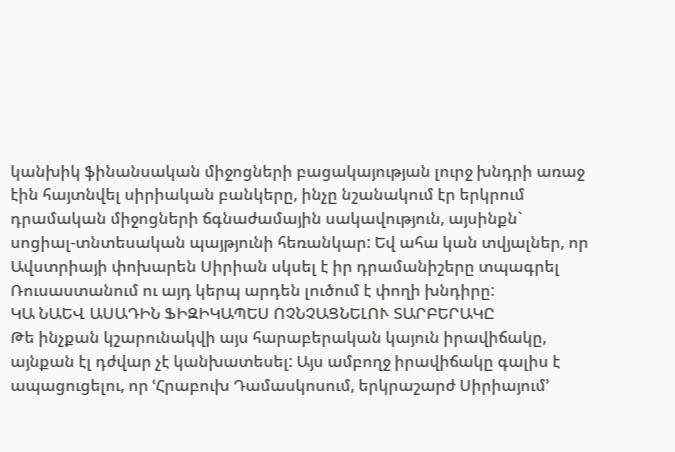կանխիկ ֆինանսական միջոցների բացակայության լուրջ խնդրի առաջ էին հայտնվել սիրիական բանկերը, ինչը նշանակում էր երկրում դրամական միջոցների ճգնաժամային սակավություն, այսինքն` սոցիալ-տնտեսական պայթյունի հեռանկար: Եվ ահա կան տվյալներ, որ Ավստրիայի փոխարեն Սիրիան սկսել է իր դրամանիշերը տպագրել Ռուսաստանում ու այդ կերպ արդեն լուծում է փողի խնդիրը:
ԿԱ ՆԱԵՎ ԱՍԱԴԻՆ ՖԻԶԻԿԱՊԵՍ ՈՉՆՉԱՑՆԵԼՈՒ ՏԱՐԲԵՐԱԿԸ
Թե ինչքան կշարունակվի այս հարաբերական կայուն իրավիճակը, այնքան էլ դժվար չէ կանխատեսել: Այս ամբողջ իրավիճակը գալիս է ապացուցելու, որ ՙՀրաբուխ Դամասկոսում, երկրաշարժ Սիրիայում՚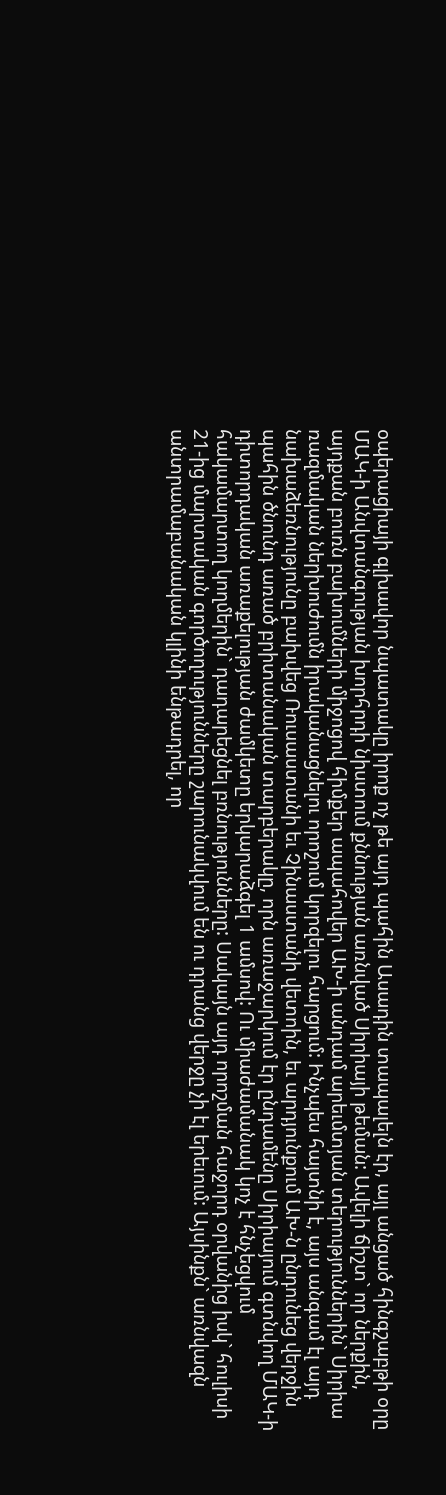օպերացիայի գլխավոր նպատակը իրոք ոչ թե այդ պահին Ասադին տապալելն էր, այլ անցած հինգշաբթի օրը ՄԱԿ-ի Անվտանգության խորհրդի նիստում քննության առնված Սիրիայի թեման: Ավելի ճիշտ` որ ներքին, այդքան բուռն բախումների միջոցով հիմքեր ապահովեր ԱԽ-ի անդամ արեւմտյան տերություններին` Սիրիա ռազմական ներխուժումն իրականացնելու որոշում կորզելու հարցում: Ինչպես հայտնի է, այս անգամ էլ այդ նախաձեռնությունը բախվեց Ռուսաստանի եւ Չինաստանի վետոին, եւ արդյունքում ԱԽ-ն ընդունեց վերջին պահին ծնունդ առած բրիտանական տարբերակը, որն առաջարկում էր ընդամենը Սիրիայում գտնվող ՄԱԿ-ի դիտորդական առաքելության ժամկետը երկարաձգել 1 ամսով: Ու միաժամանակ կոչ է հնչեցվում հակամարտող կողմերին` դադարեցնել բռնությունները: Սակայն այդ որոշման հաջորդ օրվանից իսկ` հուլիսի 21-ից մարտական գործողությունները շարունակվում են ու դրանց վերջը չի էլ երեւում: Այսինքն` առնվազն անտրամաբանական կլինի ենթադրել, որ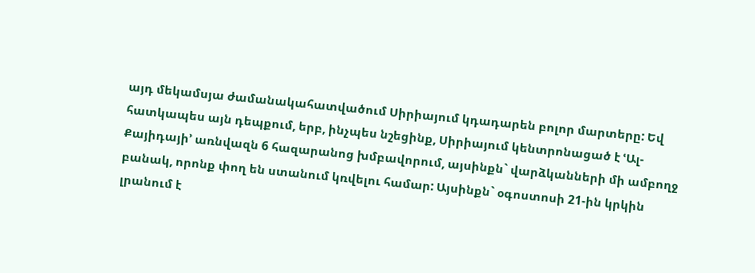այդ մեկամսյա ժամանակահատվածում Սիրիայում կդադարեն բոլոր մարտերը: Եվ հատկապես այն դեպքում, երբ, ինչպես նշեցինք, Սիրիայում կենտրոնացած է ՙԱլ-Քայիդայի՚ առնվազն 6 հազարանոց խմբավորում, այսինքն` վարձկանների մի ամբողջ բանակ, որոնք փող են ստանում կռվելու համար: Այսինքն` օգոստոսի 21-ին կրկին լրանում է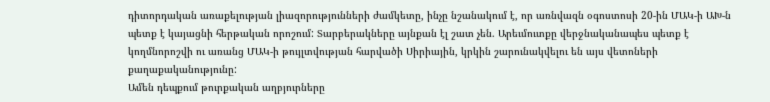դիտորդական առաքելության լիազորությունների ժամկետը, ինչը նշանակում է, որ առնվազն օգոստոսի 20-ին ՄԱԿ-ի ԱԽ-ն պետք է կայացնի հերթական որոշում: Տարբերակները այնքան էլ շատ չեն. Արեւմուտքը վերջնականապես պետք է կողմնորոշվի ու առանց ՄԱԿ-ի թույլտվության հարվածի Սիրիային, կրկին շարունակվելու են այս վետոների քաղաքականությունը:
Ամեն դեպքում թուրքական աղբյուրները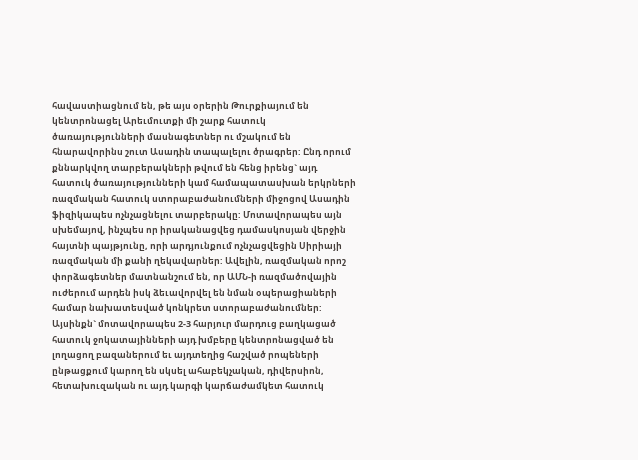հավաստիացնում են, թե այս օրերին Թուրքիայում են կենտրոնացել Արեւմուտքի մի շարք հատուկ ծառայությունների մասնագետներ ու մշակում են հնարավորինս շուտ Ասադին տապալելու ծրագրեր: Ընդ որում քննարկվող տարբերակների թվում են հենց իրենց` այդ հատուկ ծառայությունների կամ համապատասխան երկրների ռազմական հատուկ ստորաբաժանումների միջոցով Ասադին ֆիզիկապես ոչնչացնելու տարբերակը: Մոտավորապես այն սխեմայով, ինչպես որ իրականացվեց դամասկոսյան վերջին հայտնի պայթյունը, որի արդյունքում ոչնչացվեցին Սիրիայի ռազմական մի քանի ղեկավարներ: Ավելին, ռազմական որոշ փորձագետներ մատնանշում են, որ ԱՄՆ-ի ռազմածովային ուժերում արդեն իսկ ձեւավորվել են նման օպերացիաների համար նախատեսված կոնկրետ ստորաբաժանումներ: Այսինքն` մոտավորապես 2-3 հարյուր մարդուց բաղկացած հատուկ ջոկատայինների այդ խմբերը կենտրոնացված են լողացող բազաներում եւ այդտեղից հաշված րոպեների ընթացքում կարող են սկսել ահաբեկչական, դիվերսիոն, հետախուզական ու այդ կարգի կարճաժամկետ հատուկ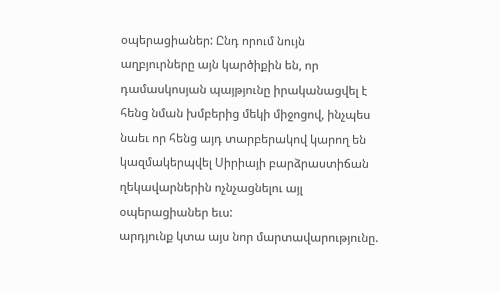օպերացիաներ: Ընդ որում նույն աղբյուրները այն կարծիքին են, որ դամասկոսյան պայթյունը իրականացվել է հենց նման խմբերից մեկի միջոցով, ինչպես նաեւ որ հենց այդ տարբերակով կարող են կազմակերպվել Սիրիայի բարձրաստիճան ղեկավարներին ոչնչացնելու այլ օպերացիաներ եւս:
արդյունք կտա այս նոր մարտավարությունը.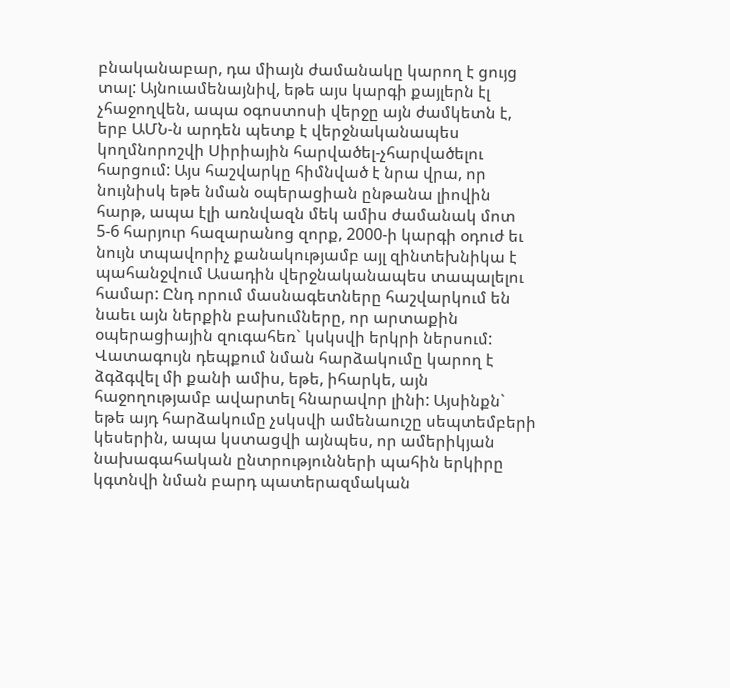բնականաբար, դա միայն ժամանակը կարող է ցույց տալ: Այնուամենայնիվ, եթե այս կարգի քայլերն էլ չհաջողվեն, ապա օգոստոսի վերջը այն ժամկետն է, երբ ԱՄՆ-ն արդեն պետք է վերջնականապես կողմնորոշվի Սիրիային հարվածել-չհարվածելու հարցում: Այս հաշվարկը հիմնված է նրա վրա, որ նույնիսկ եթե նման օպերացիան ընթանա լիովին հարթ, ապա էլի առնվազն մեկ ամիս ժամանակ մոտ 5-6 հարյուր հազարանոց զորք, 2000-ի կարգի օդուժ եւ նույն տպավորիչ քանակությամբ այլ զինտեխնիկա է պահանջվում Ասադին վերջնականապես տապալելու համար: Ընդ որում մասնագետները հաշվարկում են նաեւ այն ներքին բախումները, որ արտաքին օպերացիային զուգահեռ` կսկսվի երկրի ներսում: Վատագույն դեպքում նման հարձակումը կարող է ձգձգվել մի քանի ամիս, եթե, իհարկե, այն հաջողությամբ ավարտել հնարավոր լինի: Այսինքն` եթե այդ հարձակումը չսկսվի ամենաուշը սեպտեմբերի կեսերին, ապա կստացվի այնպես, որ ամերիկյան նախագահական ընտրությունների պահին երկիրը կգտնվի նման բարդ պատերազմական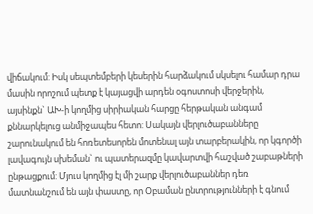վիճակում: Իսկ սեպտեմբերի կեսերին հարձակում սկսելու համար դրա մասին որոշում պետք է կայացվի արդեն օգոստոսի վերջերին, այսինքն` ԱԽ-ի կողմից սիրիական հարցը հերթական անգամ քննարկելուց անմիջապես հետո: Սակայն վերլուծաբանները շարունակում են հոռետեսորեն մոտենալ այն տարբերակին, որ կգործի լավագույն սխեման` ու պատերազմը կավարտվի հաշված շաբաթների ընթացքում: Մյուս կողմից էլ մի շարք վերլուծաբաններ դեռ մատնանշում են այն փաստը, որ Օբաման ընտրությունների է գնում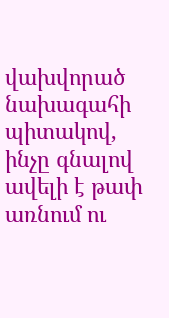վախվորած նախագահի պիտակով, ինչը գնալով ավելի է թափ առնում ու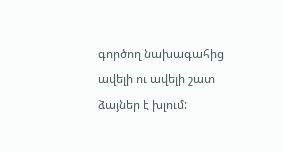գործող նախագահից ավելի ու ավելի շատ ձայներ է խլում: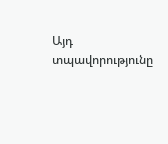Այդ տպավորությունը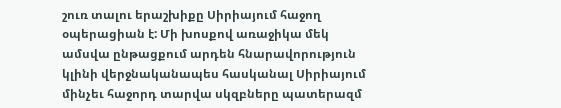շուռ տալու երաշխիքը Սիրիայում հաջող օպերացիան է: Մի խոսքով առաջիկա մեկ ամսվա ընթացքում արդեն հնարավորություն կլինի վերջնականապես հասկանալ Սիրիայում մինչեւ հաջորդ տարվա սկզբները պատերազմ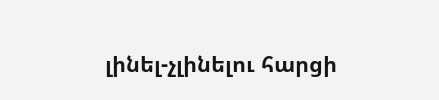լինել-չլինելու հարցի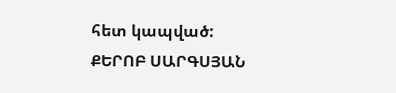հետ կապված:
ՔԵՐՈԲ ՍԱՐԳՍՅԱՆ